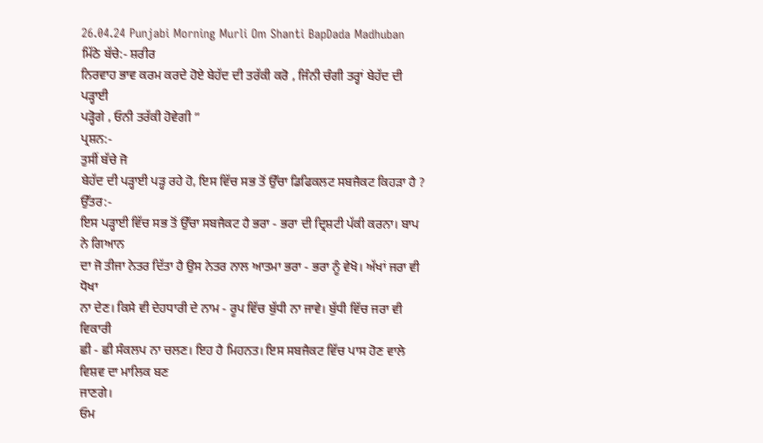26.04.24 Punjabi Morning Murli Om Shanti BapDada Madhuban
ਮਿੱਠੇ ਬੱਚੇ:- ਸ਼ਰੀਰ
ਨਿਰਵਾਹ ਭਾਵ ਕਰਮ ਕਰਦੇ ਹੋਏ ਬੇਹੱਦ ਦੀ ਤਰੱਕੀ ਕਰੋ , ਜਿੰਨੀ ਚੰਗੀ ਤਰ੍ਹਾਂ ਬੇਹੱਦ ਦੀ ਪੜ੍ਹਾਈ
ਪੜ੍ਹੋਗੇ , ਓਨੀ ਤਰੱਕੀ ਹੋਵੇਗੀ ”
ਪ੍ਰਸ਼ਨ:-
ਤੁਸੀਂ ਬੱਚੇ ਜੋ
ਬੇਹੱਦ ਦੀ ਪੜ੍ਹਾਈ ਪੜ੍ਹ ਰਹੇ ਹੋ, ਇਸ ਵਿੱਚ ਸਭ ਤੋਂ ਉੱਚਾ ਡਿਫਿਕਲਟ ਸਬਜੈਕਟ ਕਿਹੜਾ ਹੈ ?
ਉੱਤਰ:-
ਇਸ ਪੜ੍ਹਾਈ ਵਿੱਚ ਸਭ ਤੋਂ ਉੱਚਾ ਸਬਜੈਕਟ ਹੈ ਭਰਾ - ਭਰਾ ਦੀ ਦ੍ਰਿਸ਼ਟੀ ਪੱਕੀ ਕਰਨਾ। ਬਾਪ ਨੇ ਗਿਆਨ
ਦਾ ਜੋ ਤੀਜਾ ਨੇਤਰ ਦਿੱਤਾ ਹੈ ਉਸ ਨੇਤਰ ਨਾਲ ਆਤਮਾ ਭਰਾ - ਭਰਾ ਨੂੰ ਵੇਖੋ। ਅੱਖਾਂ ਜਰਾ ਵੀ ਧੋਖਾ
ਨਾ ਦੇਣ। ਕਿਸੇ ਵੀ ਦੇਹਧਾਰੀ ਦੇ ਨਾਮ - ਰੂਪ ਵਿੱਚ ਬੁੱਧੀ ਨਾ ਜਾਵੇ। ਬੁੱਧੀ ਵਿੱਚ ਜਰਾ ਵੀ ਵਿਕਾਰੀ
ਛੀ - ਛੀ ਸੰਕਲਪ ਨਾ ਚਲਣ। ਇਹ ਹੈ ਮਿਹਨਤ। ਇਸ ਸਬਜੈਕਟ ਵਿੱਚ ਪਾਸ ਹੋਣ ਵਾਲੇ ਵਿਸ਼ਵ ਦਾ ਮਾਲਿਕ ਬਣ
ਜਾਣਗੇ।
ਓਮ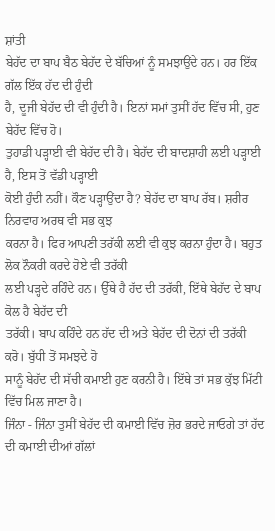ਸ਼ਾਂਤੀ
ਬੇਹੱਦ ਦਾ ਬਾਪ ਬੈਠ ਬੇਹੱਦ ਦੇ ਬੱਚਿਆਂ ਨੂੰ ਸਮਝਾਉਂਦੇ ਹਨ। ਹਰ ਇੱਕ ਗੱਲ ਇੱਕ ਹੱਦ ਦੀ ਹੁੰਦੀ
ਹੈ, ਦੂਜੀ ਬੇਹੱਦ ਦੀ ਵੀ ਹੁੰਦੀ ਹੈ। ਇਨਾਂ ਸਮਾਂ ਤੁਸੀਂ ਹੱਦ ਵਿੱਚ ਸੀ, ਹੁਣ ਬੇਹੱਦ ਵਿੱਚ ਹੋ।
ਤੁਹਾਡੀ ਪੜ੍ਹਾਈ ਵੀ ਬੇਹੱਦ ਦੀ ਹੈ। ਬੇਹੱਦ ਦੀ ਬਾਦਸ਼ਾਹੀ ਲਈ ਪੜ੍ਹਾਈ ਹੈ, ਇਸ ਤੋਂ ਵੱਡੀ ਪੜ੍ਹਾਈ
ਕੋਈ ਹੁੰਦੀ ਨਹੀਂ। ਕੌਣ ਪੜ੍ਹਾਉਂਦਾ ਹੈ? ਬੇਹੱਦ ਦਾ ਬਾਪ ਰੱਬ। ਸ਼ਰੀਰ ਨਿਰਵਾਹ ਅਰਥ ਵੀ ਸਭ ਕੁਝ
ਕਰਨਾ ਹੈ। ਫਿਰ ਆਪਣੀ ਤਰੱਕੀ ਲਈ ਵੀ ਕੁਝ ਕਰਨਾ ਹੁੰਦਾ ਹੈ। ਬਹੁਤ ਲੋਕ ਨੌਕਰੀ ਕਰਦੇ ਹੋਏ ਵੀ ਤਰੱਕੀ
ਲਈ ਪੜ੍ਹਦੇ ਰਹਿੰਦੇ ਹਨ। ਉੱਥੇ ਹੈ ਹੱਦ ਦੀ ਤਰੱਕੀ, ਇੱਥੇ ਬੇਹੱਦ ਦੇ ਬਾਪ ਕੋਲ ਹੈ ਬੇਹੱਦ ਦੀ
ਤਰੱਕੀ। ਬਾਪ ਕਹਿੰਦੇ ਹਨ ਹੱਦ ਦੀ ਅਤੇ ਬੇਹੱਦ ਦੀ ਦੋਨਾਂ ਦੀ ਤਰੱਕੀ ਕਰੋ। ਬੁੱਧੀ ਤੋਂ ਸਮਝਦੇ ਹੋ
ਸਾਨੂੰ ਬੇਹੱਦ ਦੀ ਸੱਚੀ ਕਮਾਈ ਹੁਣ ਕਰਨੀ ਹੈ। ਇੱਥੇ ਤਾਂ ਸਭ ਕੁੱਝ ਮਿੱਟੀ ਵਿੱਚ ਮਿਲ ਜਾਣਾ ਹੈ।
ਜਿੰਨਾ - ਜਿੰਨਾ ਤੁਸੀਂ ਬੇਹੱਦ ਦੀ ਕਮਾਈ ਵਿੱਚ ਜ਼ੋਰ ਭਰਦੇ ਜਾਓਗੇ ਤਾਂ ਹੱਦ ਦੀ ਕਮਾਈ ਦੀਆਂ ਗੱਲਾਂ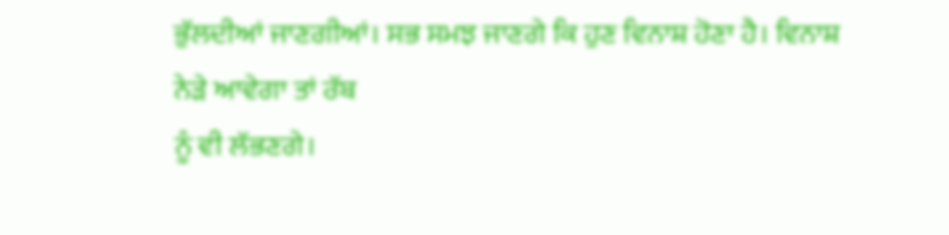ਭੁੱਲਦੀਆਂ ਜਾਣਗੀਆਂ। ਸਭ ਸਮਝ ਜਾਣਗੇ ਕਿ ਹੁਣ ਵਿਨਾਸ਼ ਹੋਣਾ ਹੈ। ਵਿਨਾਸ਼ ਨੇੜੇ ਆਵੇਗਾ ਤਾਂ ਰੱਬ
ਨੂੰ ਵੀ ਲੱਭਣਗੇ।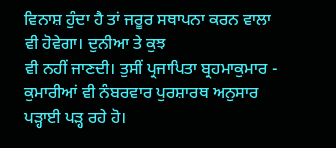ਵਿਨਾਸ਼ ਹੁੰਦਾ ਹੈ ਤਾਂ ਜਰੂਰ ਸਥਾਪਨਾ ਕਰਨ ਵਾਲਾ ਵੀ ਹੋਵੇਗਾ। ਦੁਨੀਆ ਤੇ ਕੁਝ
ਵੀ ਨਹੀਂ ਜਾਣਦੀ। ਤੁਸੀਂ ਪ੍ਰਜਾਪਿਤਾ ਬ੍ਰਹਮਾਕੁਮਾਰ - ਕੁਮਾਰੀਆਂ ਵੀ ਨੰਬਰਵਾਰ ਪੁਰਸ਼ਾਰਥ ਅਨੁਸਾਰ
ਪੜ੍ਹਾਈ ਪੜ੍ਹ ਰਹੇ ਹੋ।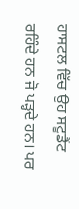ਹਾਸਟਲ ਵਿੱਚ ਉਹ ਸਟੂਡੈਂਟ ਰਹਿੰਦੇ ਹਨ ਜੋ ਪੜ੍ਹਦੇ ਹਨ। ਪਰ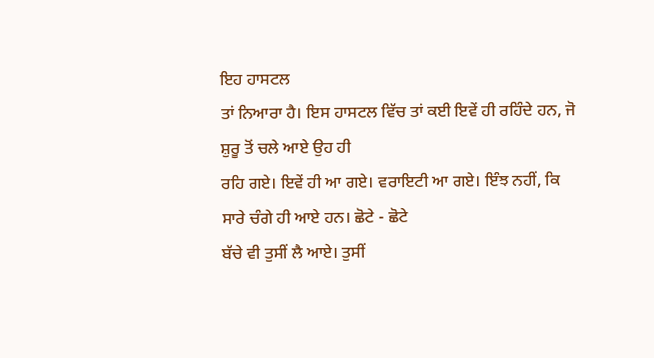ਇਹ ਹਾਸਟਲ
ਤਾਂ ਨਿਆਰਾ ਹੈ। ਇਸ ਹਾਸਟਲ ਵਿੱਚ ਤਾਂ ਕਈ ਇਵੇਂ ਹੀ ਰਹਿੰਦੇ ਹਨ, ਜੋ ਸ਼ੁਰੂ ਤੋਂ ਚਲੇ ਆਏ ਉਹ ਹੀ
ਰਹਿ ਗਏ। ਇਵੇਂ ਹੀ ਆ ਗਏ। ਵਰਾਇਟੀ ਆ ਗਏ। ਇੰਝ ਨਹੀਂ, ਕਿ ਸਾਰੇ ਚੰਗੇ ਹੀ ਆਏ ਹਨ। ਛੋਟੇ - ਛੋਟੇ
ਬੱਚੇ ਵੀ ਤੁਸੀਂ ਲੈ ਆਏ। ਤੁਸੀਂ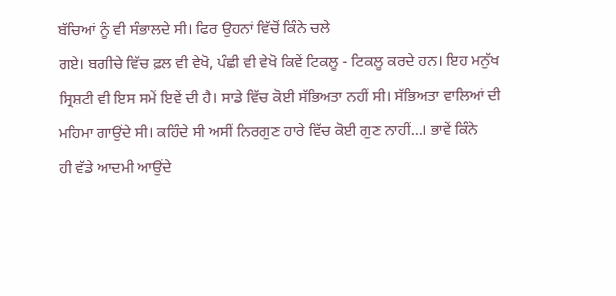ਬੱਚਿਆਂ ਨੂੰ ਵੀ ਸੰਭਾਲਦੇ ਸੀ। ਫਿਰ ਉਹਨਾਂ ਵਿੱਚੋਂ ਕਿੰਨੇ ਚਲੇ
ਗਏ। ਬਗੀਚੇ ਵਿੱਚ ਫ਼ਲ ਵੀ ਵੇਖੋ, ਪੰਛੀ ਵੀ ਵੇਖੋ ਕਿਵੇਂ ਟਿਕਲੂ - ਟਿਕਲੂ ਕਰਦੇ ਹਨ। ਇਹ ਮਨੁੱਖ
ਸ੍ਰਿਸ਼ਟੀ ਵੀ ਇਸ ਸਮੇਂ ਇਵੇਂ ਦੀ ਹੈ। ਸਾਡੇ ਵਿੱਚ ਕੋਈ ਸੱਭਿਅਤਾ ਨਹੀਂ ਸੀ। ਸੱਭਿਅਤਾ ਵਾਲਿਆਂ ਦੀ
ਮਹਿਮਾ ਗਾਉਂਦੇ ਸੀ। ਕਹਿੰਦੇ ਸੀ ਅਸੀਂ ਨਿਰਗੁਣ ਹਾਰੇ ਵਿੱਚ ਕੋਈ ਗੁਣ ਨਾਹੀਂ...। ਭਾਵੇਂ ਕਿੰਨੇ
ਹੀ ਵੱਡੇ ਆਦਮੀ ਆਉਂਦੇ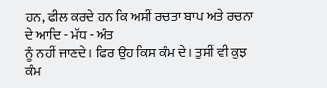ਹਨ, ਫੀਲ ਕਰਦੇ ਹਨ ਕਿ ਅਸੀਂ ਰਚਤਾ ਬਾਪ ਅਤੇ ਰਚਨਾ ਦੇ ਆਦਿ - ਮੱਧ - ਅੰਤ
ਨੂੰ ਨਹੀਂ ਜਾਣਦੇ। ਫਿਰ ਉਹ ਕਿਸ ਕੰਮ ਦੇ। ਤੁਸੀਂ ਵੀ ਕੁਝ ਕੰਮ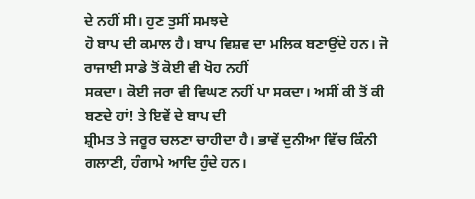ਦੇ ਨਹੀਂ ਸੀ। ਹੁਣ ਤੁਸੀਂ ਸਮਝਦੇ
ਹੋ ਬਾਪ ਦੀ ਕਮਾਲ ਹੈ। ਬਾਪ ਵਿਸ਼ਵ ਦਾ ਮਲਿਕ ਬਣਾਉਂਦੇ ਹਨ। ਜੋ ਰਾਜਾਈ ਸਾਡੇ ਤੋਂ ਕੋਈ ਵੀ ਖੋਹ ਨਹੀਂ
ਸਕਦਾ। ਕੋਈ ਜਰਾ ਵੀ ਵਿਘਣ ਨਹੀਂ ਪਾ ਸਕਦਾ। ਅਸੀਂ ਕੀ ਤੋਂ ਕੀ ਬਣਦੇ ਹਾਂ! ਤੇ ਇਵੇਂ ਦੇ ਬਾਪ ਦੀ
ਸ਼੍ਰੀਮਤ ਤੇ ਜਰੂਰ ਚਲਣਾ ਚਾਹੀਦਾ ਹੈ। ਭਾਵੇਂ ਦੁਨੀਆ ਵਿੱਚ ਕਿੰਨੀ ਗਲਾਣੀ, ਹੰਗਾਮੇ ਆਦਿ ਹੁੰਦੇ ਹਨ।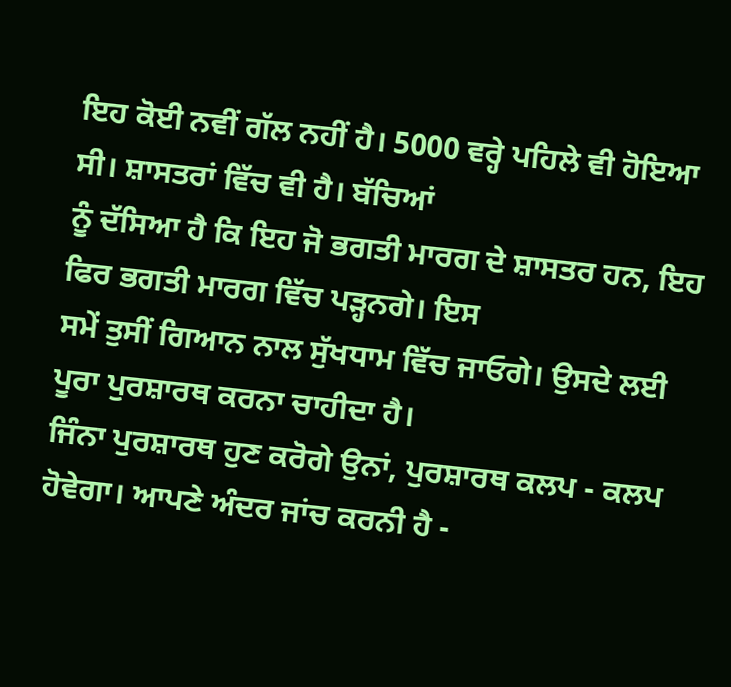ਇਹ ਕੋਈ ਨਵੀਂ ਗੱਲ ਨਹੀਂ ਹੈ। 5000 ਵਰ੍ਹੇ ਪਹਿਲੇ ਵੀ ਹੋਇਆ ਸੀ। ਸ਼ਾਸਤਰਾਂ ਵਿੱਚ ਵੀ ਹੈ। ਬੱਚਿਆਂ
ਨੂੰ ਦੱਸਿਆ ਹੈ ਕਿ ਇਹ ਜੋ ਭਗਤੀ ਮਾਰਗ ਦੇ ਸ਼ਾਸਤਰ ਹਨ, ਇਹ ਫਿਰ ਭਗਤੀ ਮਾਰਗ ਵਿੱਚ ਪੜ੍ਹਨਗੇ। ਇਸ
ਸਮੇਂ ਤੁਸੀਂ ਗਿਆਨ ਨਾਲ ਸੁੱਖਧਾਮ ਵਿੱਚ ਜਾਓਗੇ। ਉਸਦੇ ਲਈ ਪੂਰਾ ਪੁਰਸ਼ਾਰਥ ਕਰਨਾ ਚਾਹੀਦਾ ਹੈ।
ਜਿੰਨਾ ਪੁਰਸ਼ਾਰਥ ਹੁਣ ਕਰੋਗੇ ਉਨਾਂ, ਪੁਰਸ਼ਾਰਥ ਕਲਪ - ਕਲਪ ਹੋਵੇਗਾ। ਆਪਣੇ ਅੰਦਰ ਜਾਂਚ ਕਰਨੀ ਹੈ -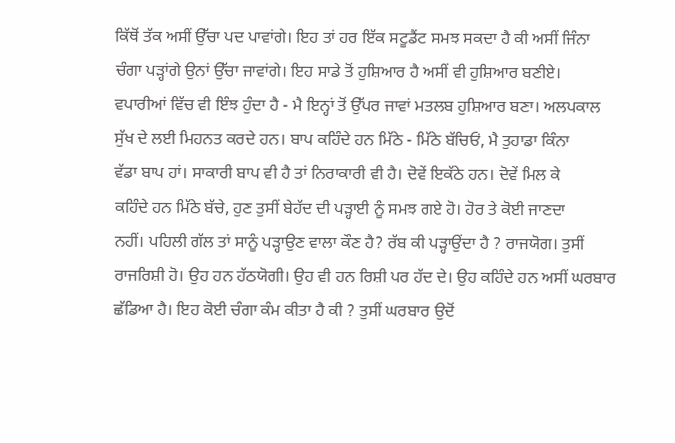ਕਿੱਥੋਂ ਤੱਕ ਅਸੀਂ ਉੱਚਾ ਪਦ ਪਾਵਾਂਗੇ। ਇਹ ਤਾਂ ਹਰ ਇੱਕ ਸਟੂਡੈਂਟ ਸਮਝ ਸਕਦਾ ਹੈ ਕੀ ਅਸੀਂ ਜਿੰਨਾ
ਚੰਗਾ ਪੜ੍ਹਾਂਗੇ ਉਨਾਂ ਉੱਚਾ ਜਾਵਾਂਗੇ। ਇਹ ਸਾਡੇ ਤੋਂ ਹੁਸ਼ਿਆਰ ਹੈ ਅਸੀਂ ਵੀ ਹੁਸ਼ਿਆਰ ਬਣੀਏ।
ਵਪਾਰੀਆਂ ਵਿੱਚ ਵੀ ਇੰਝ ਹੁੰਦਾ ਹੈ - ਮੈ ਇਨ੍ਹਾਂ ਤੋਂ ਉੱਪਰ ਜਾਵਾਂ ਮਤਲਬ ਹੁਸ਼ਿਆਰ ਬਣਾ। ਅਲਪਕਾਲ
ਸੁੱਖ ਦੇ ਲਈ ਮਿਹਨਤ ਕਰਦੇ ਹਨ। ਬਾਪ ਕਹਿੰਦੇ ਹਨ ਮਿੱਠੇ - ਮਿੱਠੇ ਬੱਚਿਓਂ, ਮੈ ਤੁਹਾਡਾ ਕਿੰਨਾ
ਵੱਡਾ ਬਾਪ ਹਾਂ। ਸਾਕਾਰੀ ਬਾਪ ਵੀ ਹੈ ਤਾਂ ਨਿਰਾਕਾਰੀ ਵੀ ਹੈ। ਦੋਵੇਂ ਇਕੱਠੇ ਹਨ। ਦੋਵੇਂ ਮਿਲ ਕੇ
ਕਹਿੰਦੇ ਹਨ ਮਿੱਠੇ ਬੱਚੇ, ਹੁਣ ਤੁਸੀਂ ਬੇਹੱਦ ਦੀ ਪੜ੍ਹਾਈ ਨੂੰ ਸਮਝ ਗਏ ਹੋ। ਹੋਰ ਤੇ ਕੋਈ ਜਾਣਦਾ
ਨਹੀਂ। ਪਹਿਲੀ ਗੱਲ ਤਾਂ ਸਾਨੂੰ ਪੜ੍ਹਾਉਣ ਵਾਲਾ ਕੌਣ ਹੈ? ਰੱਬ ਕੀ ਪੜ੍ਹਾਉਂਦਾ ਹੈ ? ਰਾਜਯੋਗ। ਤੁਸੀਂ
ਰਾਜਰਿਸ਼ੀ ਹੋ। ਉਹ ਹਨ ਹੱਠਯੋਗੀ। ਉਹ ਵੀ ਹਨ ਰਿਸ਼ੀ ਪਰ ਹੱਦ ਦੇ। ਉਹ ਕਹਿੰਦੇ ਹਨ ਅਸੀਂ ਘਰਬਾਰ
ਛੱਡਿਆ ਹੈ। ਇਹ ਕੋਈ ਚੰਗਾ ਕੰਮ ਕੀਤਾ ਹੈ ਕੀ ? ਤੁਸੀਂ ਘਰਬਾਰ ਉਦੋਂ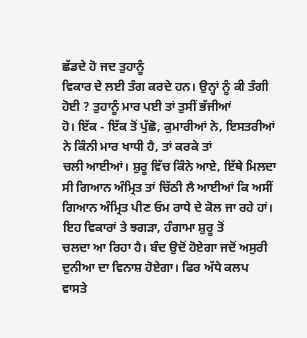ਛੱਡਦੇ ਹੋ ਜਦ ਤੁਹਾਨੂੰ
ਵਿਕਾਰ ਦੇ ਲਈ ਤੰਗ ਕਰਦੇ ਹਨ। ਉਨ੍ਹਾਂ ਨੂੰ ਕੀ ਤੰਗੀ ਹੋਈ ? ਤੁਹਾਨੂੰ ਮਾਰ ਪਈ ਤਾਂ ਤੁਸੀਂ ਭੱਜੀਆਂ
ਹੋ। ਇੱਕ - ਇੱਕ ਤੋਂ ਪੁੱਛੋ, ਕੁਮਾਰੀਆਂ ਨੇ, ਇਸਤਰੀਆਂ ਨੇ ਕਿੰਨੀ ਮਾਰ ਖਾਧੀ ਹੈ, ਤਾਂ ਕਰਕੇ ਤਾਂ
ਚਲੀ ਆਈਆਂ। ਸ਼ੁਰੂ ਵਿੱਚ ਕਿੰਨੇ ਆਏ, ਇੱਥੇ ਮਿਲਦਾ ਸੀ ਗਿਆਨ ਅੰਮ੍ਰਿਤ ਤਾਂ ਚਿੱਠੀ ਲੈ ਆਈਆਂ ਕਿ ਅਸੀਂ
ਗਿਆਨ ਅੰਮ੍ਰਿਤ ਪੀਣ ਓਮ ਰਾਧੇ ਦੇ ਕੋਲ ਜਾ ਰਹੇ ਹਾਂ। ਇਹ ਵਿਕਾਰਾਂ ਤੇ ਝਗੜਾ, ਹੰਗਾਮਾ ਸ਼ੁਰੂ ਤੋਂ
ਚਲਦਾ ਆ ਰਿਹਾ ਹੈ। ਬੰਦ ਉਦੋਂ ਹੋਏਗਾ ਜਦੋਂ ਅਸੁਰੀ ਦੁਨੀਆ ਦਾ ਵਿਨਾਸ਼ ਹੋਏਗਾ। ਫਿਰ ਅੱਧੇ ਕਲਪ
ਵਾਸਤੇ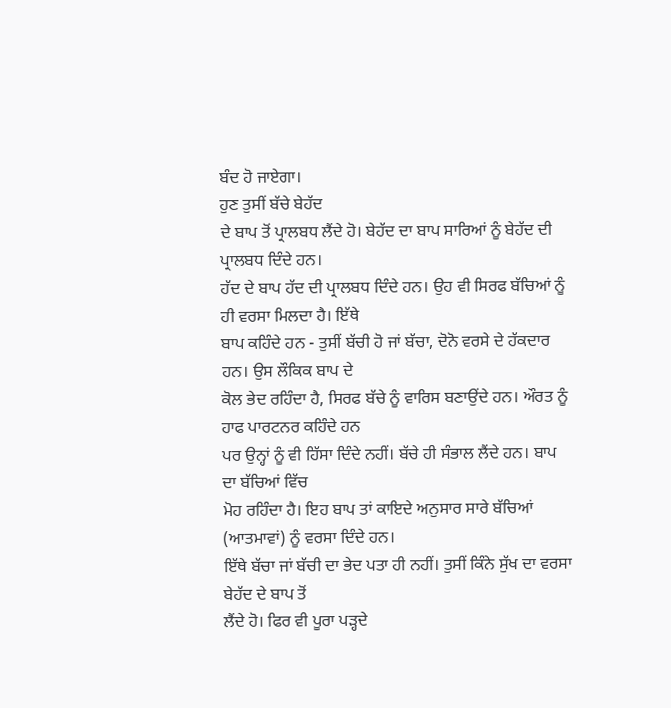ਬੰਦ ਹੋ ਜਾਏਗਾ।
ਹੁਣ ਤੁਸੀਂ ਬੱਚੇ ਬੇਹੱਦ
ਦੇ ਬਾਪ ਤੋਂ ਪ੍ਰਾਲਬਧ ਲੈਂਦੇ ਹੋ। ਬੇਹੱਦ ਦਾ ਬਾਪ ਸਾਰਿਆਂ ਨੂੰ ਬੇਹੱਦ ਦੀ ਪ੍ਰਾਲਬਧ ਦਿੰਦੇ ਹਨ।
ਹੱਦ ਦੇ ਬਾਪ ਹੱਦ ਦੀ ਪ੍ਰਾਲਬਧ ਦਿੰਦੇ ਹਨ। ਉਹ ਵੀ ਸਿਰਫ ਬੱਚਿਆਂ ਨੂੰ ਹੀ ਵਰਸਾ ਮਿਲਦਾ ਹੈ। ਇੱਥੇ
ਬਾਪ ਕਹਿੰਦੇ ਹਨ - ਤੁਸੀਂ ਬੱਚੀ ਹੋ ਜਾਂ ਬੱਚਾ, ਦੋਨੋ ਵਰਸੇ ਦੇ ਹੱਕਦਾਰ ਹਨ। ਉਸ ਲੌਕਿਕ ਬਾਪ ਦੇ
ਕੋਲ ਭੇਦ ਰਹਿੰਦਾ ਹੈ, ਸਿਰਫ ਬੱਚੇ ਨੂੰ ਵਾਰਿਸ ਬਣਾਉਂਦੇ ਹਨ। ਔਰਤ ਨੂੰ ਹਾਫ ਪਾਰਟਨਰ ਕਹਿੰਦੇ ਹਨ
ਪਰ ਉਨ੍ਹਾਂ ਨੂੰ ਵੀ ਹਿੱਸਾ ਦਿੰਦੇ ਨਹੀਂ। ਬੱਚੇ ਹੀ ਸੰਭਾਲ ਲੈਂਦੇ ਹਨ। ਬਾਪ ਦਾ ਬੱਚਿਆਂ ਵਿੱਚ
ਮੋਹ ਰਹਿੰਦਾ ਹੈ। ਇਹ ਬਾਪ ਤਾਂ ਕਾਇਦੇ ਅਨੁਸਾਰ ਸਾਰੇ ਬੱਚਿਆਂ (ਆਤਮਾਵਾਂ) ਨੂੰ ਵਰਸਾ ਦਿੰਦੇ ਹਨ।
ਇੱਥੇ ਬੱਚਾ ਜਾਂ ਬੱਚੀ ਦਾ ਭੇਦ ਪਤਾ ਹੀ ਨਹੀਂ। ਤੁਸੀਂ ਕਿੰਨੇ ਸੁੱਖ ਦਾ ਵਰਸਾ ਬੇਹੱਦ ਦੇ ਬਾਪ ਤੋਂ
ਲੈਂਦੇ ਹੋ। ਫਿਰ ਵੀ ਪੂਰਾ ਪੜ੍ਹਦੇ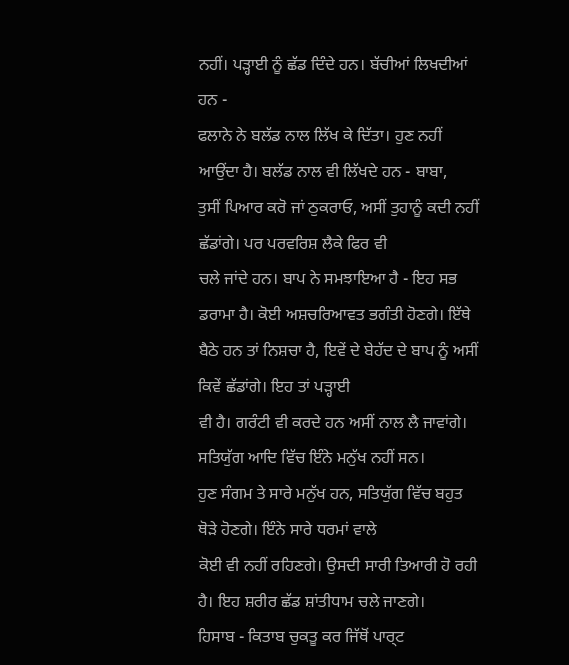ਨਹੀਂ। ਪੜ੍ਹਾਈ ਨੂੰ ਛੱਡ ਦਿੰਦੇ ਹਨ। ਬੱਚੀਆਂ ਲਿਖਦੀਆਂ ਹਨ -
ਫਲਾਨੇ ਨੇ ਬਲੱਡ ਨਾਲ ਲਿੱਖ ਕੇ ਦਿੱਤਾ। ਹੁਣ ਨਹੀਂ ਆਉਂਦਾ ਹੈ। ਬਲੱਡ ਨਾਲ ਵੀ ਲਿੱਖਦੇ ਹਨ - ਬਾਬਾ,
ਤੁਸੀਂ ਪਿਆਰ ਕਰੋ ਜਾਂ ਠੁਕਰਾਓ, ਅਸੀਂ ਤੁਹਾਨੂੰ ਕਦੀ ਨਹੀਂ ਛੱਡਾਂਗੇ। ਪਰ ਪਰਵਰਿਸ਼ ਲੈਕੇ ਫਿਰ ਵੀ
ਚਲੇ ਜਾਂਦੇ ਹਨ। ਬਾਪ ਨੇ ਸਮਝਾਇਆ ਹੈ - ਇਹ ਸਭ ਡਰਾਮਾ ਹੈ। ਕੋਈ ਅਸ਼ਚਰਿਆਵਤ ਭਗੰਤੀ ਹੋਣਗੇ। ਇੱਥੇ
ਬੈਠੇ ਹਨ ਤਾਂ ਨਿਸ਼ਚਾ ਹੈ, ਇਵੇਂ ਦੇ ਬੇਹੱਦ ਦੇ ਬਾਪ ਨੂੰ ਅਸੀਂ ਕਿਵੇਂ ਛੱਡਾਂਗੇ। ਇਹ ਤਾਂ ਪੜ੍ਹਾਈ
ਵੀ ਹੈ। ਗਰੰਟੀ ਵੀ ਕਰਦੇ ਹਨ ਅਸੀਂ ਨਾਲ ਲੈ ਜਾਵਾਂਗੇ। ਸਤਿਯੁੱਗ ਆਦਿ ਵਿੱਚ ਇੰਨੇ ਮਨੁੱਖ ਨਹੀਂ ਸਨ।
ਹੁਣ ਸੰਗਮ ਤੇ ਸਾਰੇ ਮਨੁੱਖ ਹਨ, ਸਤਿਯੁੱਗ ਵਿੱਚ ਬਹੁਤ ਥੋੜੇ ਹੋਣਗੇ। ਇੰਨੇ ਸਾਰੇ ਧਰਮਾਂ ਵਾਲੇ
ਕੋਈ ਵੀ ਨਹੀਂ ਰਹਿਣਗੇ। ਉਸਦੀ ਸਾਰੀ ਤਿਆਰੀ ਹੋ ਰਹੀ ਹੈ। ਇਹ ਸ਼ਰੀਰ ਛੱਡ ਸ਼ਾਂਤੀਧਾਮ ਚਲੇ ਜਾਣਗੇ।
ਹਿਸਾਬ - ਕਿਤਾਬ ਚੁਕਤੂ ਕਰ ਜਿੱਥੋਂ ਪਾਰ੍ਟ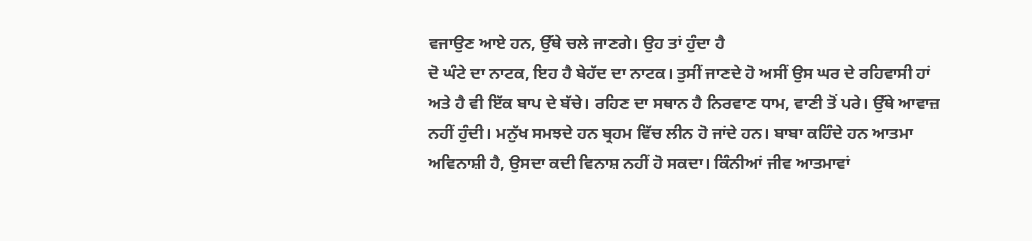ਵਜਾਉਣ ਆਏ ਹਨ, ਉੱਥੇ ਚਲੇ ਜਾਣਗੇ। ਉਹ ਤਾਂ ਹੁੰਦਾ ਹੈ
ਦੋ ਘੰਟੇ ਦਾ ਨਾਟਕ, ਇਹ ਹੈ ਬੇਹੱਦ ਦਾ ਨਾਟਕ। ਤੁਸੀਂ ਜਾਣਦੇ ਹੋ ਅਸੀਂ ਉਸ ਘਰ ਦੇ ਰਹਿਵਾਸੀ ਹਾਂ
ਅਤੇ ਹੈ ਵੀ ਇੱਕ ਬਾਪ ਦੇ ਬੱਚੇ। ਰਹਿਣ ਦਾ ਸਥਾਨ ਹੈ ਨਿਰਵਾਣ ਧਾਮ, ਵਾਣੀ ਤੋਂ ਪਰੇ। ਉੱਥੇ ਆਵਾਜ਼
ਨਹੀਂ ਹੁੰਦੀ। ਮਨੁੱਖ ਸਮਝਦੇ ਹਨ ਬ੍ਰਹਮ ਵਿੱਚ ਲੀਨ ਹੋ ਜਾਂਦੇ ਹਨ। ਬਾਬਾ ਕਹਿੰਦੇ ਹਨ ਆਤਮਾ
ਅਵਿਨਾਸ਼ੀ ਹੈ, ਉਸਦਾ ਕਦੀ ਵਿਨਾਸ਼ ਨਹੀਂ ਹੋ ਸਕਦਾ। ਕਿੰਨੀਆਂ ਜੀਵ ਆਤਮਾਵਾਂ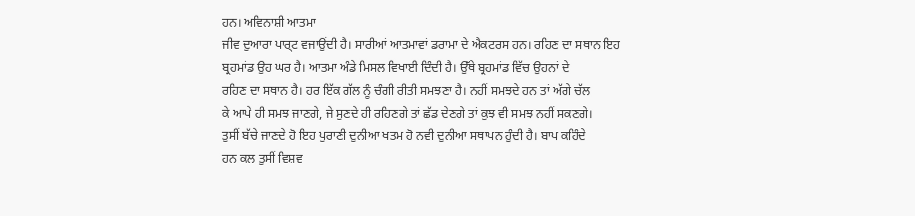ਹਨ। ਅਵਿਨਾਸ਼ੀ ਆਤਮਾ
ਜੀਵ ਦੁਆਰਾ ਪਾਰ੍ਟ ਵਜਾਉਂਦੀ ਹੈ। ਸਾਰੀਆਂ ਆਤਮਾਵਾਂ ਡਰਾਮਾ ਦੇ ਐਕਟਰਸ ਹਨ। ਰਹਿਣ ਦਾ ਸਥਾਨ ਇਹ
ਬ੍ਰਹਮਾਂਡ ਉਹ ਘਰ ਹੈ। ਆਤਮਾ ਅੰਡੇ ਮਿਸਲ ਵਿਖਾਈ ਦਿੰਦੀ ਹੈ। ਉੱਥੇ ਬ੍ਰਹਮਾਂਡ ਵਿੱਚ ਉਹਨਾਂ ਦੇ
ਰਹਿਣ ਦਾ ਸਥਾਨ ਹੈ। ਹਰ ਇੱਕ ਗੱਲ ਨੂੰ ਚੰਗੀ ਰੀਤੀ ਸਮਝਣਾ ਹੈ। ਨਹੀਂ ਸਮਝਦੇ ਹਨ ਤਾਂ ਅੱਗੇ ਚੱਲ
ਕੇ ਆਪੇ ਹੀ ਸਮਝ ਜਾਣਗੇ, ਜੇ ਸੁਣਦੇ ਹੀ ਰਹਿਣਗੇ ਤਾਂ ਛੱਡ ਦੇਣਗੇ ਤਾਂ ਕੁਝ ਵੀ ਸਮਝ ਨਹੀਂ ਸਕਣਗੇ।
ਤੁਸੀਂ ਬੱਚੇ ਜਾਣਦੇ ਹੋ ਇਹ ਪੁਰਾਣੀ ਦੁਨੀਆ ਖਤਮ ਹੋ ਨਵੀ ਦੁਨੀਆ ਸਥਾਪਨ ਹੁੰਦੀ ਹੈ। ਬਾਪ ਕਹਿੰਦੇ
ਹਨ ਕਲ ਤੁਸੀਂ ਵਿਸ਼ਵ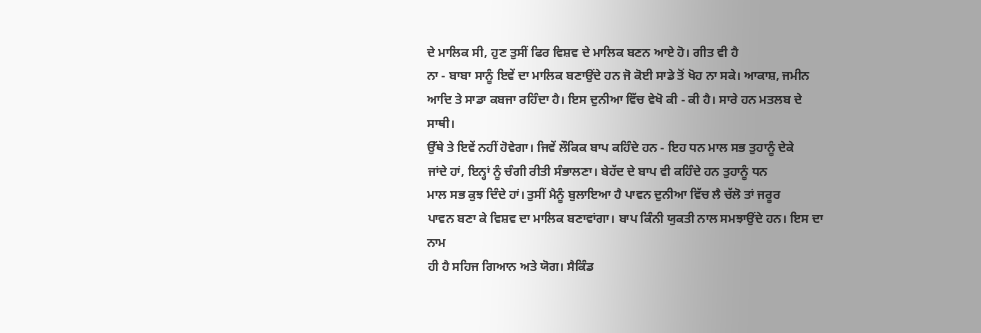ਦੇ ਮਾਲਿਕ ਸੀ, ਹੁਣ ਤੁਸੀਂ ਫਿਰ ਵਿਸ਼ਵ ਦੇ ਮਾਲਿਕ ਬਣਨ ਆਏ ਹੋ। ਗੀਤ ਵੀ ਹੈ
ਨਾ - ਬਾਬਾ ਸਾਨੂੰ ਇਵੇਂ ਦਾ ਮਾਲਿਕ ਬਣਾਉਂਦੇ ਹਨ ਜੋ ਕੋਈ ਸਾਡੇ ਤੋਂ ਖੋਹ ਨਾ ਸਕੇ। ਆਕਾਸ਼, ਜਮੀਨ
ਆਦਿ ਤੇ ਸਾਡਾ ਕਬਜਾ ਰਹਿੰਦਾ ਹੈ। ਇਸ ਦੁਨੀਆ ਵਿੱਚ ਵੇਖੋ ਕੀ - ਕੀ ਹੈ। ਸਾਰੇ ਹਨ ਮਤਲਬ ਦੇ ਸਾਥੀ।
ਉੱਥੇ ਤੇ ਇਵੇਂ ਨਹੀਂ ਹੋਵੇਗਾ। ਜਿਵੇਂ ਲੌਕਿਕ ਬਾਪ ਕਹਿੰਦੇ ਹਨ - ਇਹ ਧਨ ਮਾਲ ਸਭ ਤੁਹਾਨੂੰ ਦੇਕੇ
ਜਾਂਦੇ ਹਾਂ, ਇਨ੍ਹਾਂ ਨੂੰ ਚੰਗੀ ਰੀਤੀ ਸੰਭਾਲਣਾ। ਬੇਹੱਦ ਦੇ ਬਾਪ ਵੀ ਕਹਿੰਦੇ ਹਨ ਤੁਹਾਨੂੰ ਧਨ
ਮਾਲ ਸਭ ਕੁਝ ਦਿੰਦੇ ਹਾਂ। ਤੁਸੀਂ ਮੈਨੂੰ ਬੁਲਾਇਆ ਹੈ ਪਾਵਨ ਦੁਨੀਆ ਵਿੱਚ ਲੈ ਚੱਲੋ ਤਾਂ ਜਰੂਰ
ਪਾਵਨ ਬਣਾ ਕੇ ਵਿਸ਼ਵ ਦਾ ਮਾਲਿਕ ਬਣਾਵਾਂਗਾ। ਬਾਪ ਕਿੰਨੀ ਯੁਕਤੀ ਨਾਲ ਸਮਝਾਉਂਦੇ ਹਨ। ਇਸ ਦਾ ਨਾਮ
ਹੀ ਹੈ ਸਹਿਜ ਗਿਆਨ ਅਤੇ ਯੋਗ। ਸੈਕਿੰਡ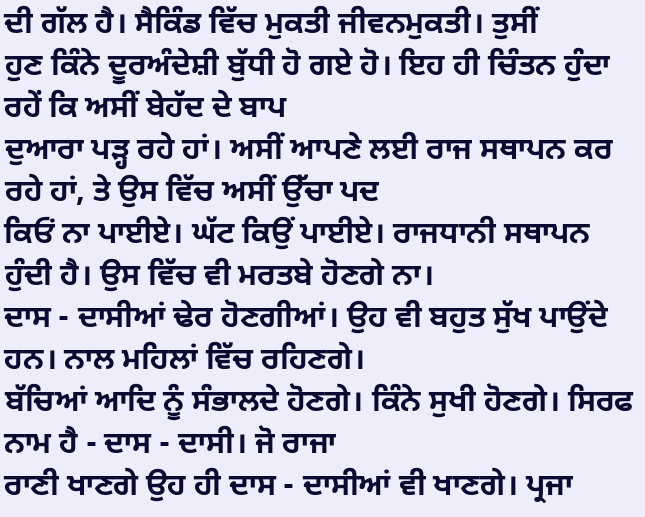ਦੀ ਗੱਲ ਹੈ। ਸੈਕਿੰਡ ਵਿੱਚ ਮੁਕਤੀ ਜੀਵਨਮੁਕਤੀ। ਤੁਸੀਂ
ਹੁਣ ਕਿੰਨੇ ਦੂਰਅੰਦੇਸ਼ੀ ਬੁੱਧੀ ਹੋ ਗਏ ਹੋ। ਇਹ ਹੀ ਚਿੰਤਨ ਹੁੰਦਾ ਰਹੇਂ ਕਿ ਅਸੀਂ ਬੇਹੱਦ ਦੇ ਬਾਪ
ਦੁਆਰਾ ਪੜ੍ਹ ਰਹੇ ਹਾਂ। ਅਸੀਂ ਆਪਣੇ ਲਈ ਰਾਜ ਸਥਾਪਨ ਕਰ ਰਹੇ ਹਾਂ, ਤੇ ਉਸ ਵਿੱਚ ਅਸੀਂ ਉੱਚਾ ਪਦ
ਕਿਓਂ ਨਾ ਪਾਈਏ। ਘੱਟ ਕਿਉਂ ਪਾਈਏ। ਰਾਜਧਾਨੀ ਸਥਾਪਨ ਹੁੰਦੀ ਹੈ। ਉਸ ਵਿੱਚ ਵੀ ਮਰਤਬੇ ਹੋਣਗੇ ਨਾ।
ਦਾਸ - ਦਾਸੀਆਂ ਢੇਰ ਹੋਣਗੀਆਂ। ਉਹ ਵੀ ਬਹੁਤ ਸੁੱਖ ਪਾਉਂਦੇ ਹਨ। ਨਾਲ ਮਹਿਲਾਂ ਵਿੱਚ ਰਹਿਣਗੇ।
ਬੱਚਿਆਂ ਆਦਿ ਨੂੰ ਸੰਭਾਲਦੇ ਹੋਣਗੇ। ਕਿੰਨੇ ਸੁਖੀ ਹੋਣਗੇ। ਸਿਰਫ ਨਾਮ ਹੈ - ਦਾਸ - ਦਾਸੀ। ਜੋ ਰਾਜਾ
ਰਾਣੀ ਖਾਣਗੇ ਉਹ ਹੀ ਦਾਸ - ਦਾਸੀਆਂ ਵੀ ਖਾਣਗੇ। ਪ੍ਰਜਾ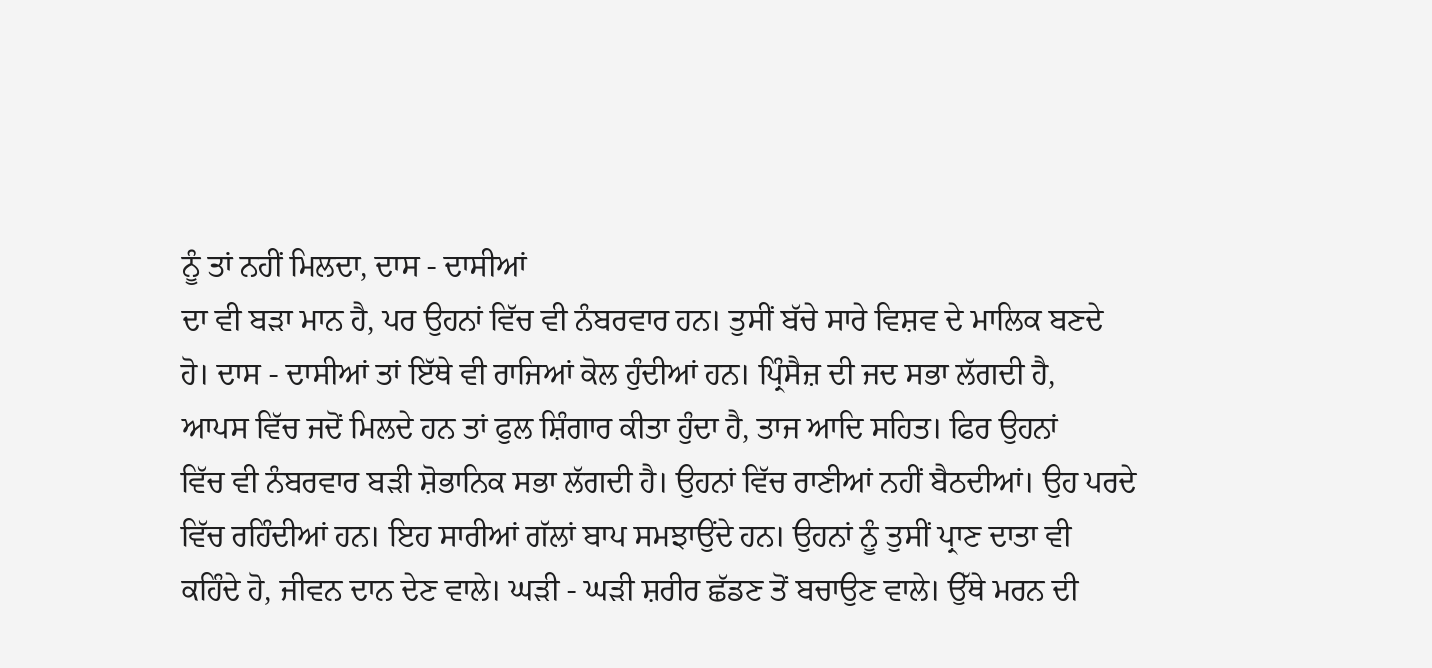ਨੂੰ ਤਾਂ ਨਹੀਂ ਮਿਲਦਾ, ਦਾਸ - ਦਾਸੀਆਂ
ਦਾ ਵੀ ਬੜਾ ਮਾਨ ਹੈ, ਪਰ ਉਹਨਾਂ ਵਿੱਚ ਵੀ ਨੰਬਰਵਾਰ ਹਨ। ਤੁਸੀਂ ਬੱਚੇ ਸਾਰੇ ਵਿਸ਼ਵ ਦੇ ਮਾਲਿਕ ਬਣਦੇ
ਹੋ। ਦਾਸ - ਦਾਸੀਆਂ ਤਾਂ ਇੱਥੇ ਵੀ ਰਾਜਿਆਂ ਕੋਲ ਹੁੰਦੀਆਂ ਹਨ। ਪ੍ਰਿੰਸੈਜ਼ ਦੀ ਜਦ ਸਭਾ ਲੱਗਦੀ ਹੈ,
ਆਪਸ ਵਿੱਚ ਜਦੋਂ ਮਿਲਦੇ ਹਨ ਤਾਂ ਫੁਲ ਸ਼ਿੰਗਾਰ ਕੀਤਾ ਹੁੰਦਾ ਹੈ, ਤਾਜ ਆਦਿ ਸਹਿਤ। ਫਿਰ ਉਹਨਾਂ
ਵਿੱਚ ਵੀ ਨੰਬਰਵਾਰ ਬੜੀ ਸ਼ੋਭਾਨਿਕ ਸਭਾ ਲੱਗਦੀ ਹੈ। ਉਹਨਾਂ ਵਿੱਚ ਰਾਣੀਆਂ ਨਹੀਂ ਬੈਠਦੀਆਂ। ਉਹ ਪਰਦੇ
ਵਿੱਚ ਰਹਿੰਦੀਆਂ ਹਨ। ਇਹ ਸਾਰੀਆਂ ਗੱਲਾਂ ਬਾਪ ਸਮਝਾਉਂਦੇ ਹਨ। ਉਹਨਾਂ ਨੂੰ ਤੁਸੀਂ ਪ੍ਰਾਣ ਦਾਤਾ ਵੀ
ਕਹਿੰਦੇ ਹੋ, ਜੀਵਨ ਦਾਨ ਦੇਣ ਵਾਲੇ। ਘੜੀ - ਘੜੀ ਸ਼ਰੀਰ ਛੱਡਣ ਤੋਂ ਬਚਾਉਣ ਵਾਲੇ। ਉੱਥੇ ਮਰਨ ਦੀ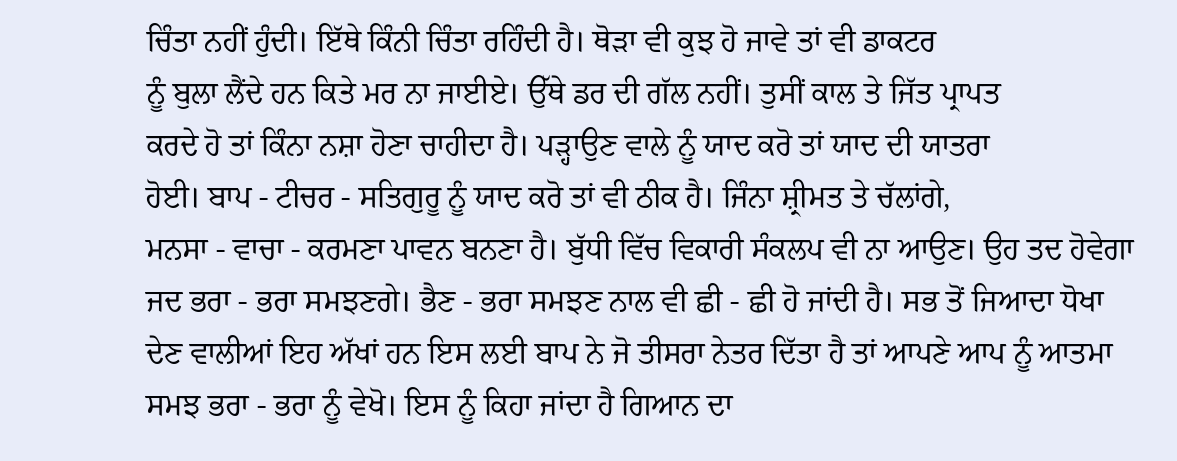ਚਿੰਤਾ ਨਹੀਂ ਹੁੰਦੀ। ਇੱਥੇ ਕਿੰਨੀ ਚਿੰਤਾ ਰਹਿੰਦੀ ਹੈ। ਥੋੜਾ ਵੀ ਕੁਝ ਹੋ ਜਾਵੇ ਤਾਂ ਵੀ ਡਾਕਟਰ
ਨੂੰ ਬੁਲਾ ਲੈਂਦੇ ਹਨ ਕਿਤੇ ਮਰ ਨਾ ਜਾਈਏ। ਉੱਥੇ ਡਰ ਦੀ ਗੱਲ ਨਹੀਂ। ਤੁਸੀਂ ਕਾਲ ਤੇ ਜਿੱਤ ਪ੍ਰਾਪਤ
ਕਰਦੇ ਹੋ ਤਾਂ ਕਿੰਨਾ ਨਸ਼ਾ ਹੋਣਾ ਚਾਹੀਦਾ ਹੈ। ਪੜ੍ਹਾਉਣ ਵਾਲੇ ਨੂੰ ਯਾਦ ਕਰੋ ਤਾਂ ਯਾਦ ਦੀ ਯਾਤਰਾ
ਹੋਈ। ਬਾਪ - ਟੀਚਰ - ਸਤਿਗੁਰੂ ਨੂੰ ਯਾਦ ਕਰੋ ਤਾਂ ਵੀ ਠੀਕ ਹੈ। ਜਿੰਨਾ ਸ਼੍ਰੀਮਤ ਤੇ ਚੱਲਾਂਗੇ,
ਮਨਸਾ - ਵਾਚਾ - ਕਰਮਣਾ ਪਾਵਨ ਬਨਣਾ ਹੈ। ਬੁੱਧੀ ਵਿੱਚ ਵਿਕਾਰੀ ਸੰਕਲਪ ਵੀ ਨਾ ਆਉਣ। ਉਹ ਤਦ ਹੋਵੇਗਾ
ਜਦ ਭਰਾ - ਭਰਾ ਸਮਝਣਗੇ। ਭੈਣ - ਭਰਾ ਸਮਝਣ ਨਾਲ ਵੀ ਛੀ - ਛੀ ਹੋ ਜਾਂਦੀ ਹੈ। ਸਭ ਤੋਂ ਜਿਆਦਾ ਧੋਖਾ
ਦੇਣ ਵਾਲੀਆਂ ਇਹ ਅੱਖਾਂ ਹਨ ਇਸ ਲਈ ਬਾਪ ਨੇ ਜੋ ਤੀਸਰਾ ਨੇਤਰ ਦਿੱਤਾ ਹੈ ਤਾਂ ਆਪਣੇ ਆਪ ਨੂੰ ਆਤਮਾ
ਸਮਝ ਭਰਾ - ਭਰਾ ਨੂੰ ਵੇਖੋ। ਇਸ ਨੂੰ ਕਿਹਾ ਜਾਂਦਾ ਹੈ ਗਿਆਨ ਦਾ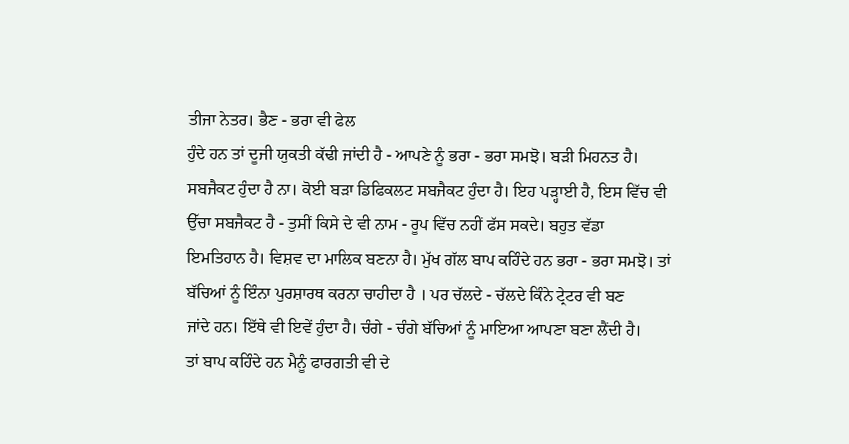ਤੀਜਾ ਨੇਤਰ। ਭੈਣ - ਭਰਾ ਵੀ ਫੇਲ
ਹੁੰਦੇ ਹਨ ਤਾਂ ਦੂਜੀ ਯੁਕਤੀ ਕੱਢੀ ਜਾਂਦੀ ਹੈ - ਆਪਣੇ ਨੂੰ ਭਰਾ - ਭਰਾ ਸਮਝੋ। ਬੜੀ ਮਿਹਨਤ ਹੈ।
ਸਬਜੈਕਟ ਹੁੰਦਾ ਹੈ ਨਾ। ਕੋਈ ਬੜਾ ਡਿਫਿਕਲਟ ਸਬਜੈਕਟ ਹੁੰਦਾ ਹੈ। ਇਹ ਪੜ੍ਹਾਈ ਹੈ, ਇਸ ਵਿੱਚ ਵੀ
ਉੱਚਾ ਸਬਜੈਕਟ ਹੈ - ਤੁਸੀਂ ਕਿਸੇ ਦੇ ਵੀ ਨਾਮ - ਰੂਪ ਵਿੱਚ ਨਹੀਂ ਫੱਸ ਸਕਦੇ। ਬਹੁਤ ਵੱਡਾ
ਇਮਤਿਹਾਨ ਹੈ। ਵਿਸ਼ਵ ਦਾ ਮਾਲਿਕ ਬਣਨਾ ਹੈ। ਮੁੱਖ ਗੱਲ ਬਾਪ ਕਹਿੰਦੇ ਹਨ ਭਰਾ - ਭਰਾ ਸਮਝੋ। ਤਾਂ
ਬੱਚਿਆਂ ਨੂੰ ਇੰਨਾ ਪੁਰਸ਼ਾਰਥ ਕਰਨਾ ਚਾਹੀਦਾ ਹੈ । ਪਰ ਚੱਲਦੇ - ਚੱਲਦੇ ਕਿੰਨੇ ਟ੍ਰੇਟਰ ਵੀ ਬਣ
ਜਾਂਦੇ ਹਨ। ਇੱਥੇ ਵੀ ਇਵੇਂ ਹੁੰਦਾ ਹੈ। ਚੰਗੇ - ਚੰਗੇ ਬੱਚਿਆਂ ਨੂੰ ਮਾਇਆ ਆਪਣਾ ਬਣਾ ਲੈਂਦੀ ਹੈ।
ਤਾਂ ਬਾਪ ਕਹਿੰਦੇ ਹਨ ਮੈਨੂੰ ਫਾਰਗਤੀ ਵੀ ਦੇ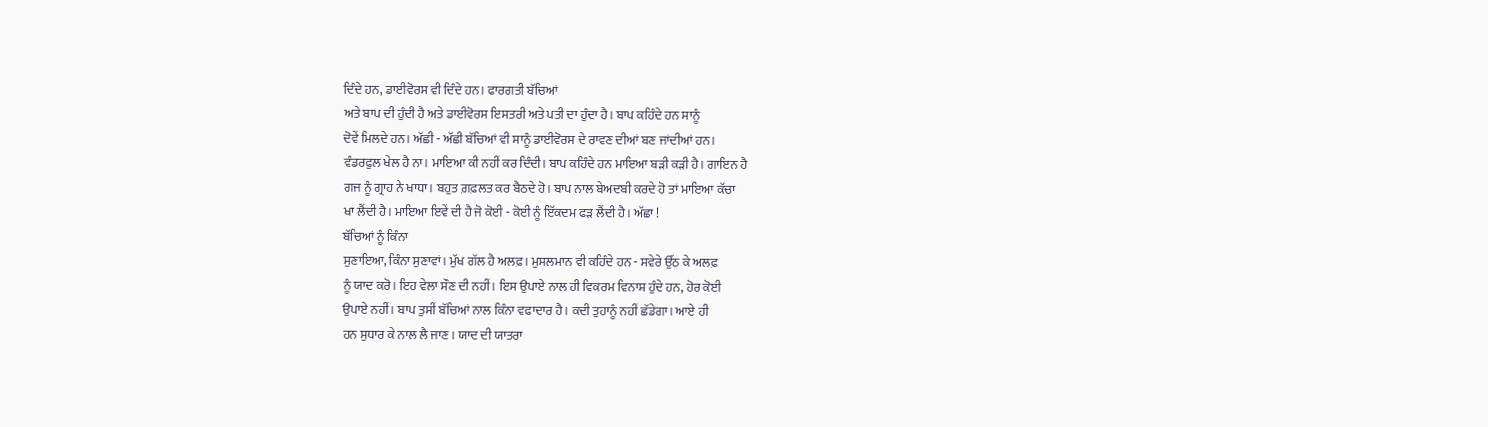ਦਿੰਦੇ ਹਨ, ਡਾਈਵੋਰਸ ਵੀ ਦਿੰਦੇ ਹਨ। ਫਾਰਗਤੀ ਬੱਚਿਆਂ
ਅਤੇ ਬਾਪ ਦੀ ਹੁੰਦੀ ਹੈ ਅਤੇ ਡਾਈਵੋਰਸ ਇਸਤਰੀ ਅਤੇ ਪਤੀ ਦਾ ਹੁੰਦਾ ਹੈ। ਬਾਪ ਕਹਿੰਦੇ ਹਨ ਸਾਨੂੰ
ਦੋਵੇਂ ਮਿਲਦੇ ਹਨ। ਅੱਛੀ - ਅੱਛੀ ਬੱਚਿਆਂ ਵੀ ਸਾਨੂੰ ਡਾਈਵੋਰਸ ਦੇ ਰਾਵਣ ਦੀਆਂ ਬਣ ਜਾਂਦੀਆਂ ਹਨ।
ਵੰਡਰਫੁਲ ਖੇਲ ਹੈ ਨਾ। ਮਾਇਆ ਕੀ ਨਹੀਂ ਕਰ ਦਿੰਦੀ। ਬਾਪ ਕਹਿੰਦੇ ਹਨ ਮਾਇਆ ਬੜੀ ਕੜੀ ਹੈ। ਗਾਇਨ ਹੈ
ਗਜ ਨੂੰ ਗ੍ਰਾਹ ਨੇ ਖਾਧਾ। ਬਹੁਤ ਗ਼ਫ਼ਲਤ ਕਰ ਬੈਠਦੇ ਹੋ। ਬਾਪ ਨਾਲ ਬੇਅਦਬੀ ਕਰਦੇ ਹੋ ਤਾਂ ਮਾਇਆ ਕੱਚਾ
ਖਾ ਲੈਂਦੀ ਹੈ। ਮਾਇਆ ਇਵੇਂ ਦੀ ਹੈ ਜੋ ਕੋਈ - ਕੋਈ ਨੂੰ ਇੱਕਦਮ ਫੜ ਲੈਂਦੀ ਹੈ। ਅੱਛਾ !
ਬੱਚਿਆਂ ਨੂੰ ਕਿੰਨਾ
ਸੁਣਾਇਆ, ਕਿੰਨਾ ਸੁਣਾਵਾਂ। ਮੁੱਖ ਗੱਲ ਹੈ ਅਲਫ਼। ਮੁਸਲਮਾਨ ਵੀ ਕਹਿੰਦੇ ਹਨ - ਸਵੇਰੇ ਉੱਠ ਕੇ ਅਲਫ਼
ਨੂੰ ਯਾਦ ਕਰੋ। ਇਹ ਵੇਲਾ ਸੌਣ ਦੀ ਨਹੀਂ। ਇਸ ਉਪਾਏ ਨਾਲ ਹੀ ਵਿਕਰਮ ਵਿਨਾਸ਼ ਹੁੰਦੇ ਹਨ, ਹੋਰ ਕੋਈ
ਉਪਾਏ ਨਹੀਂ। ਬਾਪ ਤੁਸੀਂ ਬੱਚਿਆਂ ਨਾਲ ਕਿੰਨਾ ਵਫਾਦਾਰ ਹੈ। ਕਦੀ ਤੁਹਾਨੂੰ ਨਹੀਂ ਛੱਡੇਗਾ। ਆਏ ਹੀ
ਹਨ ਸੁਧਾਰ ਕੇ ਨਾਲ ਲੈ ਜਾਣ। ਯਾਦ ਦੀ ਯਾਤਰਾ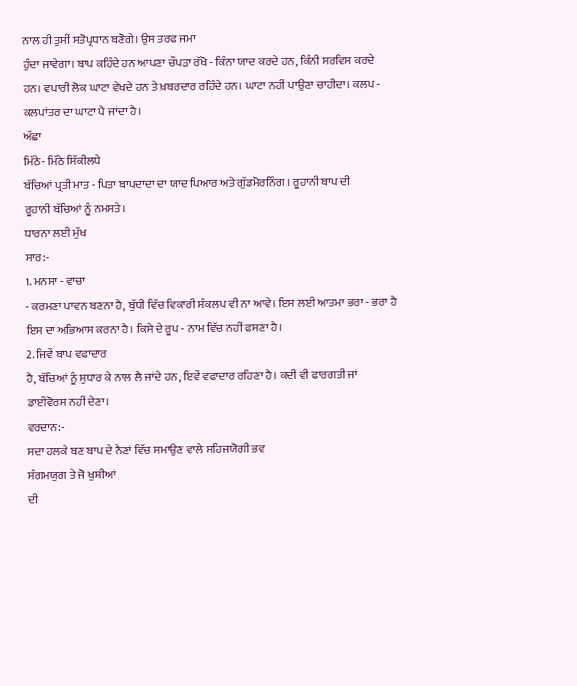ਨਾਲ ਹੀ ਤੁਸੀਂ ਸਤੋਪ੍ਰਧਾਨ ਬਣੋਗੇ। ਉਸ ਤਰਫ ਜਮਾ
ਹੁੰਦਾ ਜਾਵੇਗਾ। ਬਾਪ ਕਹਿੰਦੇ ਹਨ ਆਪਣਾ ਚੌਪੜਾ ਰੱਖੋ - ਕਿੰਨਾ ਯਾਦ ਕਰਦੇ ਹਨ, ਕਿੰਨੀ ਸਰਵਿਸ ਕਰਦੇ
ਹਨ। ਵਪਾਰੀ ਲੋਕ ਘਾਟਾ ਵੇਖਦੇ ਹਨ ਤੇ ਖ਼ਬਰਦਾਰ ਰਹਿੰਦੇ ਹਨ। ਘਾਟਾ ਨਹੀਂ ਪਾਉਣਾ ਚਾਹੀਦਾ। ਕਲਪ -
ਕਲਪਾਂਤਰ ਦਾ ਘਾਟਾ ਪੈ ਜਾਂਦਾ ਹੈ।
ਅੱਛਾ
ਮਿੱਠੇ- ਮਿੱਠੇ ਸਿੱਕੀਲਧੇ
ਬੱਚਿਆਂ ਪ੍ਰਤੀ ਮਾਤ - ਪਿਤਾ ਬਾਪਦਾਦਾ ਦਾ ਯਾਦ ਪਿਆਰ ਅਤੇ ਗੁੱਡਮੋਰਨਿੰਗ । ਰੂਹਾਨੀ ਬਾਪ ਦੀ
ਰੂਹਾਨੀ ਬੱਚਿਆਂ ਨੂੰ ਨਮਸਤੇ।
ਧਾਰਨਾ ਲਈ ਮੁੱਖ
ਸਾਰ:-
1. ਮਨਸਾ - ਵਾਚਾ
- ਕਰਮਣਾ ਪਾਵਨ ਬਣਨਾ ਹੈ, ਬੁੱਧੀ ਵਿੱਚ ਵਿਕਾਰੀ ਸੰਕਲਪ ਵੀ ਨਾ ਆਵੇ। ਇਸ ਲਈ ਆਤਮਾ ਭਰਾ - ਭਰਾ ਹੈ
ਇਸ ਦਾ ਅਭਿਆਸ ਕਰਨਾ ਹੈ। ਕਿਸੇ ਦੇ ਰੂਪ - ਨਾਮ ਵਿੱਚ ਨਹੀਂ ਫਸਣਾ ਹੈ।
2. ਜਿਵੇਂ ਬਾਪ ਵਫਾਦਾਰ
ਹੈ, ਬੱਚਿਆਂ ਨੂੰ ਸੁਧਾਰ ਕੇ ਨਾਲ ਲੈ ਜਾਂਦੇ ਹਨ, ਇਵੇਂ ਵਫਾਦਾਰ ਰਹਿਣਾ ਹੈ। ਕਦੀ ਵੀ ਫਾਰਗਤੀ ਜਾਂ
ਡਾਈਵੋਰਸ ਨਹੀਂ ਦੇਣਾ।
ਵਰਦਾਨ:-
ਸਦਾ ਹਲਕੇ ਬਣ ਬਾਪ ਦੇ ਨੈਣਾਂ ਵਿੱਚ ਸਮਾਉਣ ਵਾਲੇ ਸਹਿਜਯੋਗੀ ਭਵ
ਸੰਗਮਯੁਗ ਤੇ ਜੋ ਖੁਸ਼ੀਆਂ
ਦੀ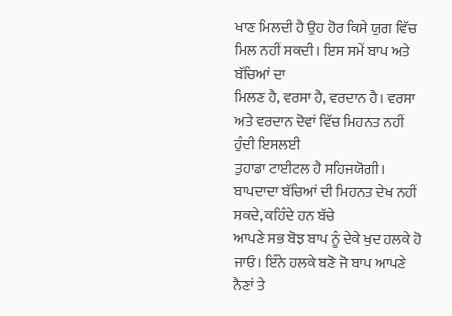ਖਾਣ ਮਿਲਦੀ ਹੈ ਉਹ ਹੋਰ ਕਿਸੇ ਯੁਗ ਵਿੱਚ ਮਿਲ ਨਹੀਂ ਸਕਦੀ। ਇਸ ਸਮੇਂ ਬਾਪ ਅਤੇ ਬੱਚਿਆਂ ਦਾ
ਮਿਲਣ ਹੈ, ਵਰਸਾ ਹੈ, ਵਰਦਾਨ ਹੈ। ਵਰਸਾ ਅਤੇ ਵਰਦਾਨ ਦੋਵਾਂ ਵਿੱਚ ਮਿਹਨਤ ਨਹੀਂ ਹੁੰਦੀ ਇਸਲਈ
ਤੁਹਾਡਾ ਟਾਈਟਲ ਹੈ ਸਹਿਜਯੋਗੀ। ਬਾਪਦਾਦਾ ਬੱਚਿਆਂ ਦੀ ਮਿਹਨਤ ਦੇਖ ਨਹੀਂ ਸਕਦੇ, ਕਹਿੰਦੇ ਹਨ ਬੱਚੇ
ਆਪਣੇ ਸਭ ਬੋਝ ਬਾਪ ਨੂੰ ਦੇਕੇ ਖੁਦ ਹਲਕੇ ਹੋ ਜਾਓ। ਇੰਨੇ ਹਲਕੇ ਬਣੋ ਜੋ ਬਾਪ ਆਪਣੇ ਨੈਣਾਂ ਤੇ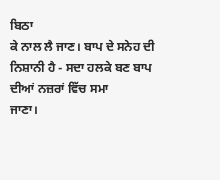ਬਿਠਾ
ਕੇ ਨਾਲ ਲੈ ਜਾਣ। ਬਾਪ ਦੇ ਸਨੇਹ ਦੀ ਨਿਸ਼ਾਨੀ ਹੈ - ਸਦਾ ਹਲਕੇ ਬਣ ਬਾਪ ਦੀਆਂ ਨਜ਼ਰਾਂ ਵਿੱਚ ਸਮਾ
ਜਾਣਾ।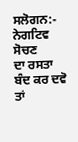ਸਲੋਗਨ:-
ਨੇਗਟਿਵ ਸੋਚਣ
ਦਾ ਰਸਤਾ ਬੰਦ ਕਰ ਦਵੋ ਤਾਂ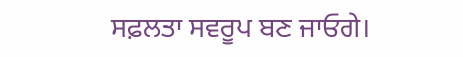ਸਫ਼ਲਤਾ ਸਵਰੂਪ ਬਣ ਜਾਓਗੇ।